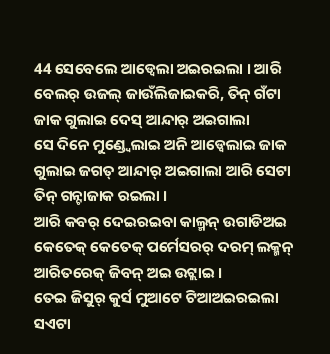44 ସେବେଲେ ଆଡ୍ବେଲା ଅଇରଇଲା । ଆରି ବେଲର୍ ଉଜଲ୍ ଜାଉଁଲିଜାଇକରି, ତିନ୍ ଗଁଟା ଜାକ ଗୁଲାଇ ଦେସ୍ ଆନ୍ଦାର୍ ଅଇଗାଲା
ସେ ଦିନେ ମୁଣ୍ଡ୍ବେଲାଇ ଅନି ଆଡ୍ବେଲାଇ ଜାକ ଗୁଲାଇ ଜଗତ୍ ଆନ୍ଦାର୍ ଅଇଗାଲା ଆରି ସେଟା ତିନ୍ ଗନ୍ଟାଜାକ ରଇଲା ।
ଆରି କବର୍ ଦେଇରଇବା କାଲ୍ମନ୍ ଉଗାଡିଅଇ କେତେକ୍ କେତେକ୍ ପର୍ମେସରର୍ ଦରମ୍ ଲକ୍ମନ୍ ଆରିତରେକ୍ ଜିବନ୍ ଅଇ ଉଟ୍ଲାଇ ।
ତେଇ ଜିସୁର୍ କୁର୍ସ ମୁଆଟେ ଟିଆଅଇରଇଲା ସଏଟା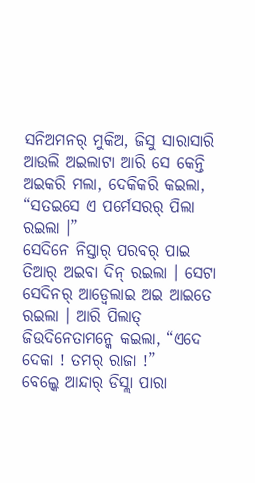ସନିଅମନର୍ ମୁକିଅ, ଜିସୁ ସାରାସାରି ଆଉଲି ଅଇଲାଟା ଆରି ସେ କେନ୍ତି ଅଇକରି ମଲା, ଦେକିକରି କଇଲା, “ସତଇସେ ଏ ପର୍ମେସରର୍ ପିଲା ରଇଲା ।”
ସେଦିନେ ନିସ୍ତାର୍ ପରବର୍ ପାଇ ତିଆର୍ ଅଇବା ଦିନ୍ ରଇଲା । ସେଟା ସେଦିନର୍ ଆଡ୍ବେଲାଇ ଅଇ ଆଇତେ ରଇଲା । ଆରି ପିଲାତ୍ ଜିଉଦିନେତାମନ୍କେ କଇଲା, “ଏଦେ ଦେକା ! ତମର୍ ରାଜା !”
ବେଲ୍କେ ଆନ୍ଦାର୍ ଡିସ୍ଲା ପାରା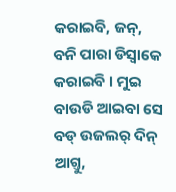କରାଇବି, ଜନ୍, ବନି ପାରା ଡିସ୍ବାକେ କରାଇବି । ମୁଇ ବାଉଡି ଆଇବା ସେ ବଡ୍ ଉଜଲର୍ ଦିନ୍ ଆଗ୍ତୁ,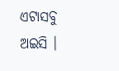ଏଟାସବୁ ଅଇସି ।